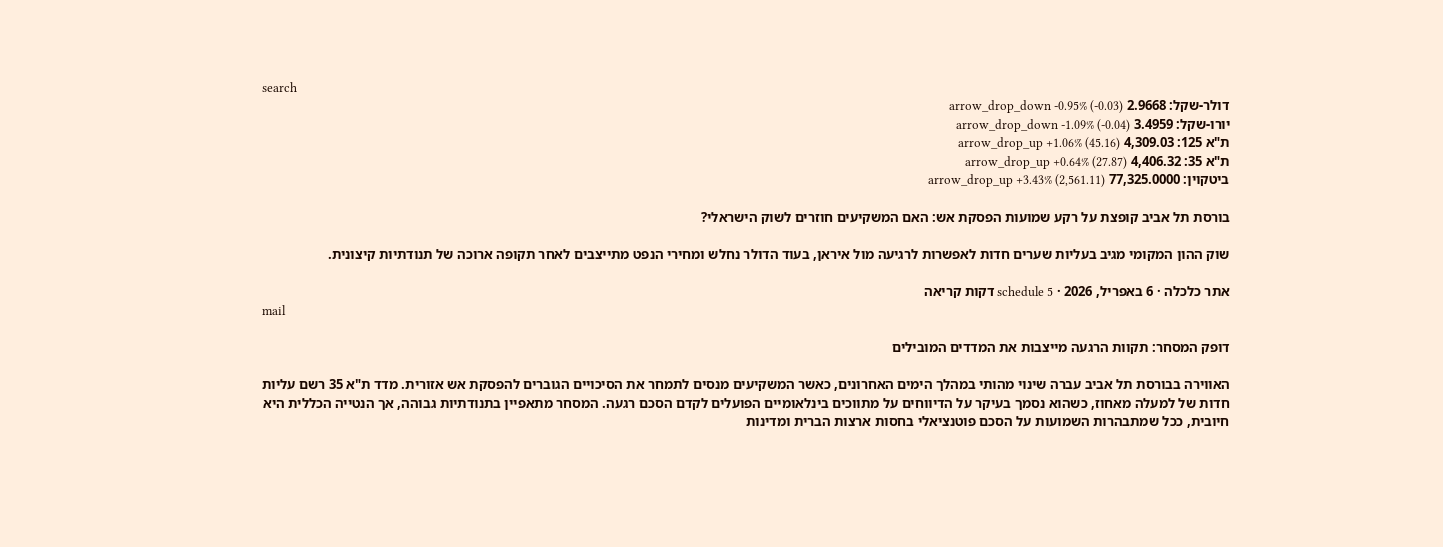search
דולר-שקל: 2.9668 arrow_drop_down -0.95% (-0.03)
יורו-שקל: 3.4959 arrow_drop_down -1.09% (-0.04)
ת"א 125: 4,309.03 arrow_drop_up +1.06% (45.16)
ת"א 35: 4,406.32 arrow_drop_up +0.64% (27.87)
ביטקוין: 77,325.0000 arrow_drop_up +3.43% (2,561.11)

בורסת תל אביב קופצת על רקע שמועות הפסקת אש: האם המשקיעים חוזרים לשוק הישראלי?

שוק ההון המקומי מגיב בעליות שערים חדות לאפשרות לרגיעה מול איראן, בעוד הדולר נחלש ומחירי הנפט מתייצבים לאחר תקופה ארוכה של תנודתיות קיצונית.

אתר כלכלה · 6 באפריל, 2026 · schedule 5 דקות קריאה
mail

דופק המסחר: תקוות הרגעה מייצבות את המדדים המובילים

האווירה בבורסת תל אביב עברה שינוי מהותי במהלך הימים האחרונים, כאשר המשקיעים מנסים לתמחר את הסיכויים הגוברים להפסקת אש אזורית. מדד ת"א 35 רשם עליות חדות של למעלה מאחוז, כשהוא נסמך בעיקר על הדיווחים על מתווכים בינלאומיים הפועלים לקדם הסכם רגעה. המסחר מתאפיין בתנודתיות גבוהה, אך הנטייה הכללית היא חיובית, ככל שמתבהרות השמועות על הסכם פוטנציאלי בחסות ארצות הברית ומדינות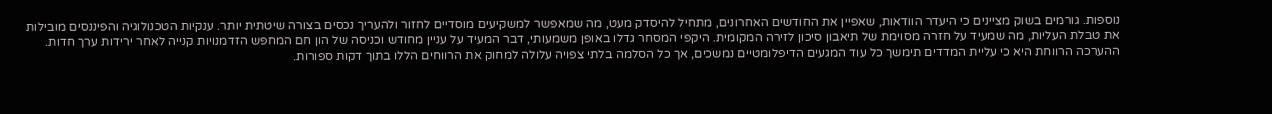נוספות. גורמים בשוק מציינים כי היעדר הוודאות, שאפיין את החודשים האחרונים, מתחיל להיסדק מעט, מה שמאפשר למשקיעים מוסדיים לחזור ולהעריך נכסים בצורה שיטתית יותר. ענקיות הטכנולוגיה והפיננסים מובילות את טבלת העליות, מה שמעיד על חזרה מסוימת של תיאבון סיכון לזירה המקומית. היקפי המסחר גדלו באופן משמעותי, דבר המעיד על עניין מחודש וכניסה של הון חם המחפש הזדמנויות קנייה לאחר ירידות ערך חדות. ההערכה הרווחת היא כי עליית המדדים תימשך כל עוד המגעים הדיפלומטיים נמשכים, אך כל הסלמה בלתי צפויה עלולה למחוק את הרווחים הללו בתוך דקות ספורות.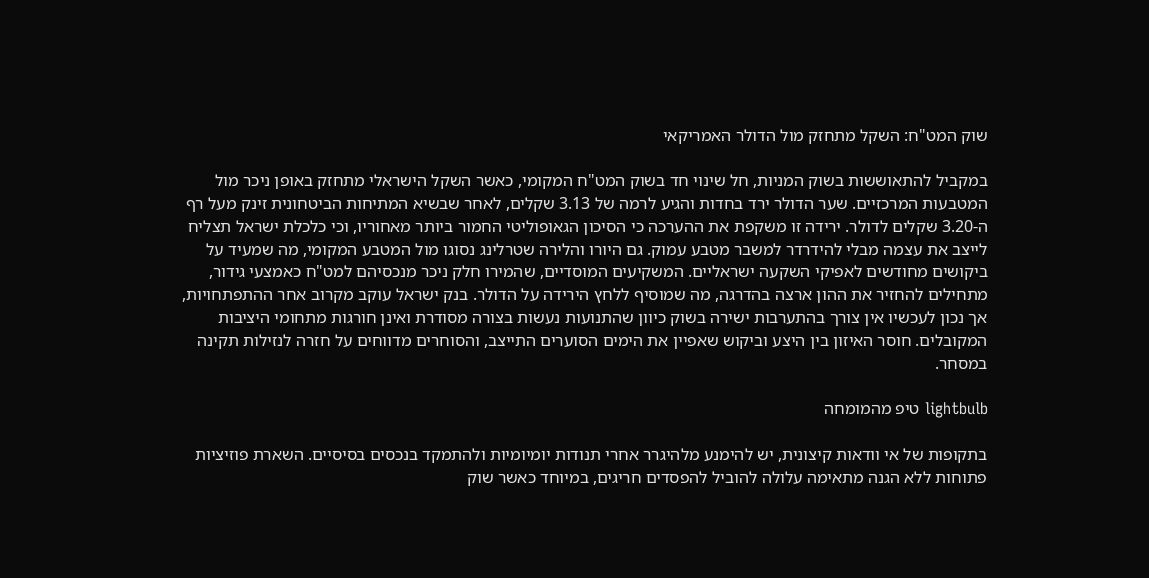שוק המט"ח: השקל מתחזק מול הדולר האמריקאי

במקביל להתאוששות בשוק המניות, חל שינוי חד בשוק המט"ח המקומי, כאשר השקל הישראלי מתחזק באופן ניכר מול המטבעות המרכזיים. שער הדולר ירד בחדות והגיע לרמה של 3.13 שקלים, לאחר שבשיא המתיחות הביטחונית זינק מעל רף ה-3.20 שקלים לדולר. ירידה זו משקפת את ההערכה כי הסיכון הגאופוליטי החמור ביותר מאחוריו, וכי כלכלת ישראל תצליח לייצב את עצמה מבלי להידרדר למשבר מטבע עמוק. גם היורו והלירה שטרלינג נסוגו מול המטבע המקומי, מה שמעיד על ביקושים מחודשים לאפיקי השקעה ישראליים. המשקיעים המוסדיים, שהמירו חלק ניכר מנכסיהם למט"ח כאמצעי גידור, מתחילים להחזיר את ההון ארצה בהדרגה, מה שמוסיף ללחץ הירידה על הדולר. בנק ישראל עוקב מקרוב אחר ההתפתחויות, אך נכון לעכשיו אין צורך בהתערבות ישירה בשוק כיוון שהתנועות נעשות בצורה מסודרת ואינן חורגות מתחומי היציבות המקובלים. חוסר האיזון בין היצע וביקוש שאפיין את הימים הסוערים התייצב, והסוחרים מדווחים על חזרה לנזילות תקינה במסחר.

lightbulb טיפ מהמומחה

בתקופות של אי וודאות קיצונית, יש להימנע מלהיגרר אחרי תנודות יומיומיות ולהתמקד בנכסים בסיסיים. השארת פוזיציות פתוחות ללא הגנה מתאימה עלולה להוביל להפסדים חריגים, במיוחד כאשר שוק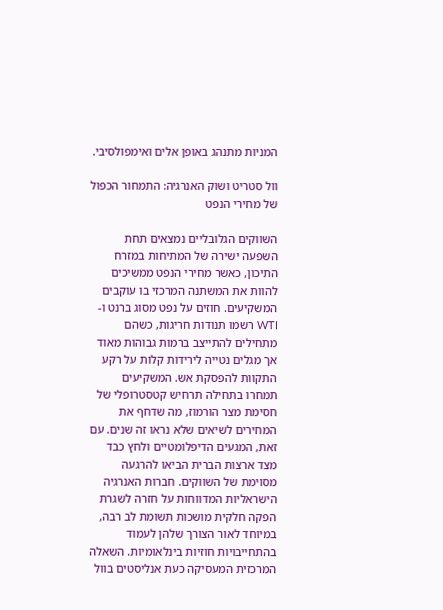המניות מתנהג באופן אלים ואימפולסיבי.

וול סטריט ושוק האנרגיה: התמחור הכפול של מחירי הנפט

השווקים הגלובליים נמצאים תחת השפעה ישירה של המתיחות במזרח התיכון, כאשר מחירי הנפט ממשיכים להוות את המשתנה המרכזי בו עוקבים המשקיעים. חוזים על נפט מסוג ברנט ו-WTI רשמו תנודות חריגות, כשהם מתחילים להתייצב ברמות גבוהות מאוד אך מגלים נטייה לירידות קלות על רקע התקוות להפסקת אש. המשקיעים תמחרו בתחילה תרחיש קטסטרופלי של חסימת מצר הורמוז, מה שדחף את המחירים לשיאים שלא נראו זה שנים. עם זאת, המגעים הדיפלומטיים ולחץ כבד מצד ארצות הברית הביאו להרגעה מסוימת של השווקים. חברות האנרגיה הישראליות המדווחות על חזרה לשגרת הפקה חלקית מושכות תשומת לב רבה, במיוחד לאור הצורך שלהן לעמוד בהתחייבויות חוזיות בינלאומיות. השאלה המרכזית המעסיקה כעת אנליסטים בוול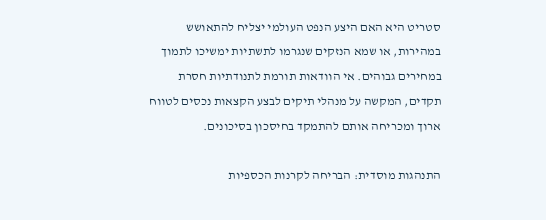סטריט היא האם היצע הנפט העולמי יצליח להתאושש במהירות, או שמא הנזקים שנגרמו לתשתיות ימשיכו לתמוך במחירים גבוהים. אי הוודאות תורמת לתנודתיות חסרת תקדים, המקשה על מנהלי תיקים לבצע הקצאות נכסים לטווח ארוך ומכריחה אותם להתמקד בחיסכון בסיכונים.

התנהגות מוסדית: הבריחה לקרנות הכספיות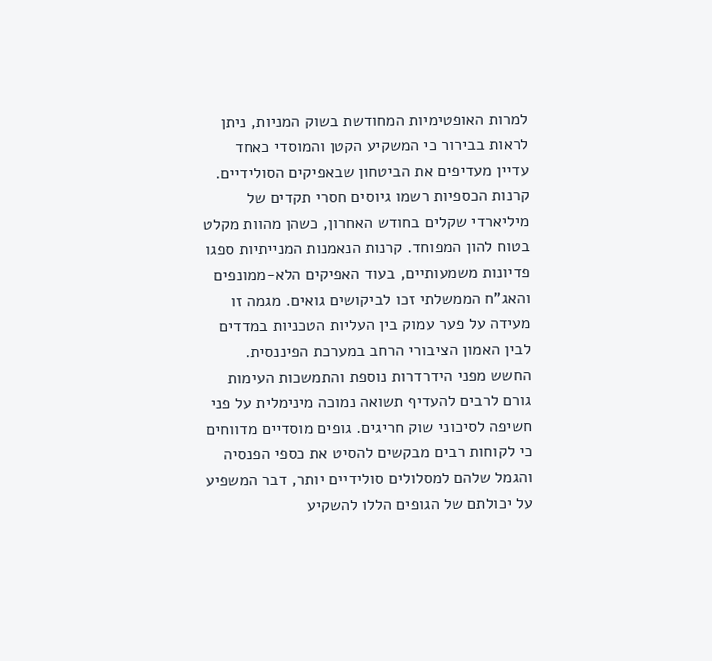למרות האופטימיות המחודשת בשוק המניות, ניתן לראות בבירור כי המשקיע הקטן והמוסדי כאחד עדיין מעדיפים את הביטחון שבאפיקים הסולידיים. קרנות הכספיות רשמו גיוסים חסרי תקדים של מיליארדי שקלים בחודש האחרון, כשהן מהוות מקלט בטוח להון המפוחד. קרנות הנאמנות המנייתיות ספגו פדיונות משמעותיים, בעוד האפיקים הלא-ממונפים והאג"ח הממשלתי זכו לביקושים גואים. מגמה זו מעידה על פער עמוק בין העליות הטכניות במדדים לבין האמון הציבורי הרחב במערכת הפיננסית. החשש מפני הידרדרות נוספת והתמשכות העימות גורם לרבים להעדיף תשואה נמוכה מינימלית על פני חשיפה לסיכוני שוק חריגים. גופים מוסדיים מדווחים כי לקוחות רבים מבקשים להסיט את כספי הפנסיה והגמל שלהם למסלולים סולידיים יותר, דבר המשפיע על יכולתם של הגופים הללו להשקיע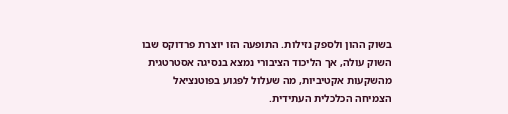בשוק ההון ולספק נזילות. התופעה הזו יוצרת פרדוקס שבו השוק עולה, אך הליכוד הציבורי נמצא בנסיגה אסטרטגית מהשקעות אקטיביות, מה שעלול לפגוע בפוטנציאל הצמיחה הכלכלית העתידית.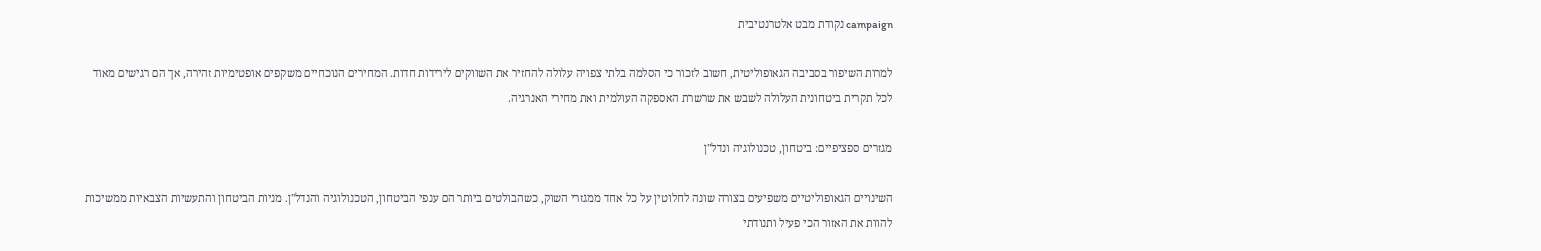campaign נקודת מבט אלטרנטיבית

למרות השיפור בסביבה הגאופוליטית, חשוב לזכור כי הסלמה בלתי צפויה עלולה להחזיר את השווקים לירידות חדות. המחירים הנוכחיים משקפים אופטימיות זהירה, אך הם רגישים מאוד לכל תקרית ביטחונית העלולה לשבש את שרשרת האספקה העולמית ואת מחירי האנרגיה.

מגזרים ספציפיים: ביטחון, טכנולוגיה ונדל"ן

השינויים הגאופוליטיים משפיעים בצורה שונה לחלוטין על כל אחד ממגזרי השוק, כשהבולטים ביותר הם ענפי הביטחון, הטכנולוגיה והנדל"ן. מניות הביטחון והתעשיות הצבאיות ממשיכות להוות את האזור הכי פעיל ותנודתי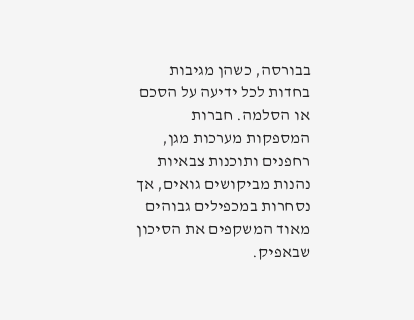בבורסה, כשהן מגיבות בחדות לכל ידיעה על הסכם או הסלמה. חברות המספקות מערכות מגן, רחפנים ותוכנות צבאיות נהנות מביקושים גואים, אך נסחרות במכפילים גבוהים מאוד המשקפים את הסיכון שבאפיק.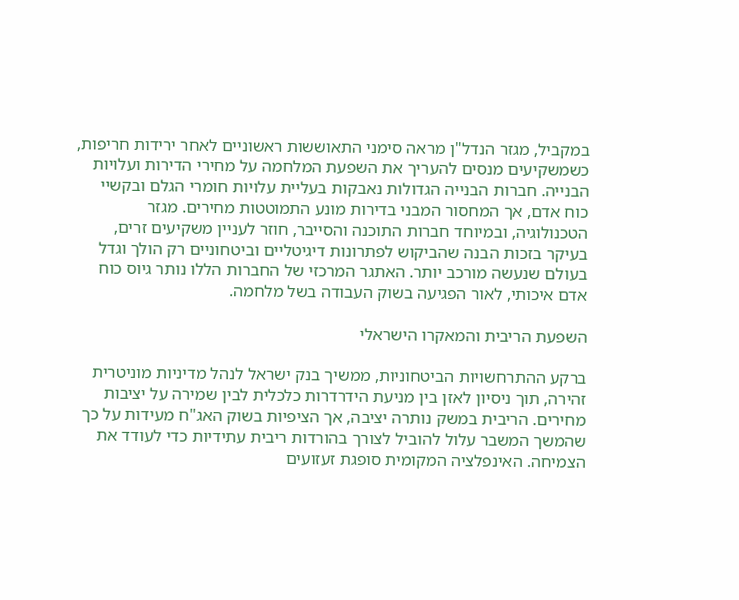במקביל, מגזר הנדל"ן מראה סימני התאוששות ראשוניים לאחר ירידות חריפות, כשמשקיעים מנסים להעריך את השפעת המלחמה על מחירי הדירות ועלויות הבנייה. חברות הבנייה הגדולות נאבקות בעליית עלויות חומרי הגלם ובקשיי כוח אדם, אך המחסור המבני בדירות מונע התמוטטות מחירים. מגזר הטכנולוגיה, ובמיוחד חברות התוכנה והסייבר, חוזר לעניין משקיעים זרים, בעיקר בזכות הבנה שהביקוש לפתרונות דיגיטליים וביטחוניים רק הולך וגדל בעולם שנעשה מורכב יותר. האתגר המרכזי של החברות הללו נותר גיוס כוח אדם איכותי, לאור הפגיעה בשוק העבודה בשל מלחמה.

השפעת הריבית והמאקרו הישראלי

ברקע ההתרחשויות הביטחוניות, ממשיך בנק ישראל לנהל מדיניות מוניטרית זהירה, תוך ניסיון לאזן בין מניעת הידרדרות כלכלית לבין שמירה על יציבות מחירים. הריבית במשק נותרה יציבה, אך הציפיות בשוק האג"ח מעידות על כך שהמשך המשבר עלול להוביל לצורך בהורדות ריבית עתידיות כדי לעודד את הצמיחה. האינפלציה המקומית סופגת זעזועים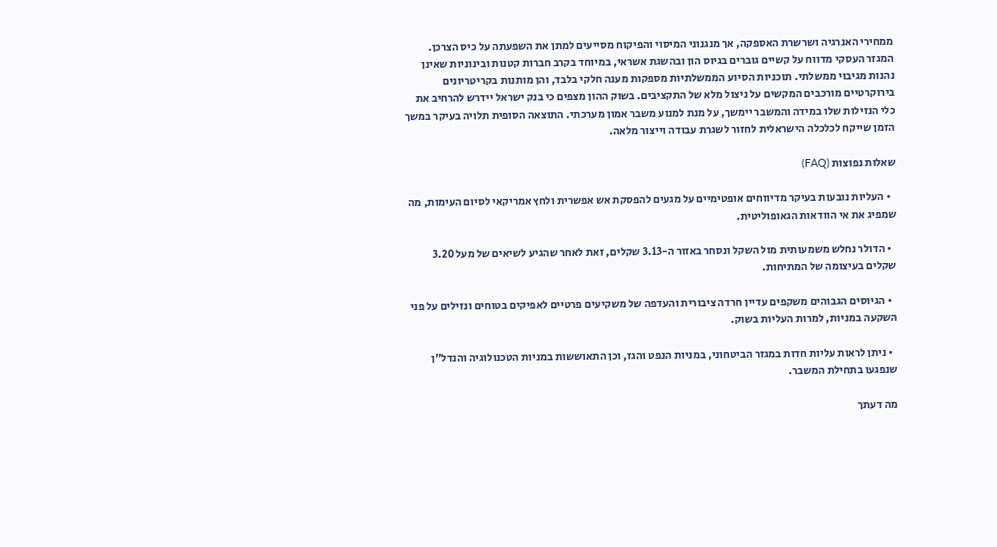ממחירי האנרגיה ושרשרת האספקה, אך מנגנוני המיסוי והפיקוח מסייעים למתן את השפעתה על כיס הצרכן. המגזר העסקי מדווח על קשיים גוברים בגיוס הון ובהשגת אשראי, במיוחד בקרב חברות קטנות ובינוניות שאינן נהנות מגיבוי ממשלתי. תוכניות הסיוע הממשלתיות מספקות מענה חלקי בלבד, והן מותנות בקריטריונים בירוקרטיים מורכבים המקשים על ניצול מלא של התקציבים. בשוק ההון מצפים כי בנק ישראל יידרש להרחיב את כלי הנזילות שלו במידה והמשבר יימשך, על מנת למנוע משבר אמון מערכתי. התוצאה הסופית תלויה בעיקר במשך הזמן שייקח לכלכלה הישראלית לחזור לשגרת עבודה וייצור מלאה.

שאלות נפוצות (FAQ)

  • העליות נובעות בעיקר מדיווחים אופטימיים על מגעים להפסקת אש אפשרית ולחץ אמריקאי לסיום העימות, מה שמפיג את אי הוודאות הגאופוליטית.

  • הדולר נחלש משמעותית מול השקל ונסחר באזור ה-3.13 שקלים, זאת לאחר שהגיע לשיאים של מעל 3.20 שקלים בעיצומה של המתיחות.

  • הגיוסים הגבוהים משקפים עדיין חרדה ציבורית והעדפה של משקיעים פרטיים לאפיקים בטוחים ונזילים על פני השקעה במניות, למרות העליות בשוק.

  • ניתן לראות עליות חדות במגזר הביטחוני, במניות הנפט והגז, וכן התאוששות במניות הטכנולוגיה והנדל"ן שנפגעו בתחילת המשבר.

מה דעתך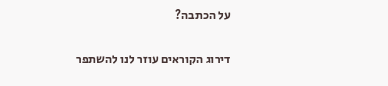על הכתבה?

דירוג הקוראים עוזר לנו להשתפר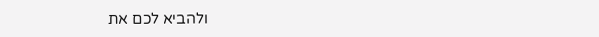ולהביא לכם את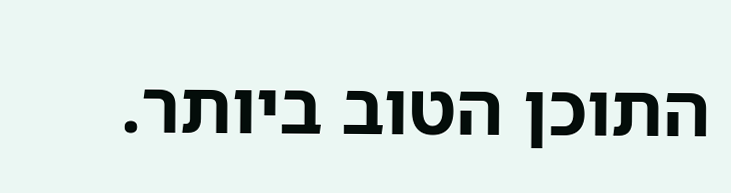התוכן הטוב ביותר.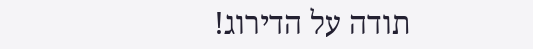תודה על הדירוג!